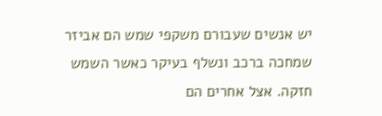יש אנשים שעבורם משקפי שמש הם אביזר שמחכה ברכב ונשלף בעיקר כאשר השמש חזקה. אצל אחרים הם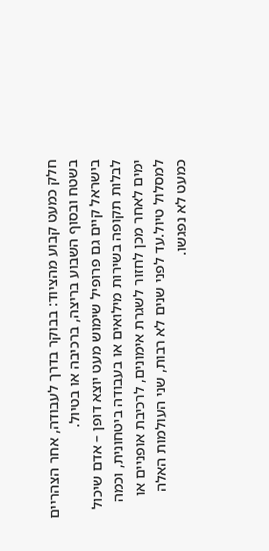חלק כמעט קבוע מהציוד: בבוקר בדרך לעבודה, אחר הצהריים בשטח ובסוף השבוע בריצה, ברכיבה או בטיול.
בישראל קיים גם פרופיל שימוש מעט יוצא דופן – אדם שיכול לבלות תקופה בשירות מילואים או בעבודה ביטחונית, וכמה ימים לאחר מכן לחזור לשגרת אימונים, לרכיבת אופניים או למסלול טיול.עד לפני שנים לא רבות, שני העולמות האלה כמעט לא נפגשו.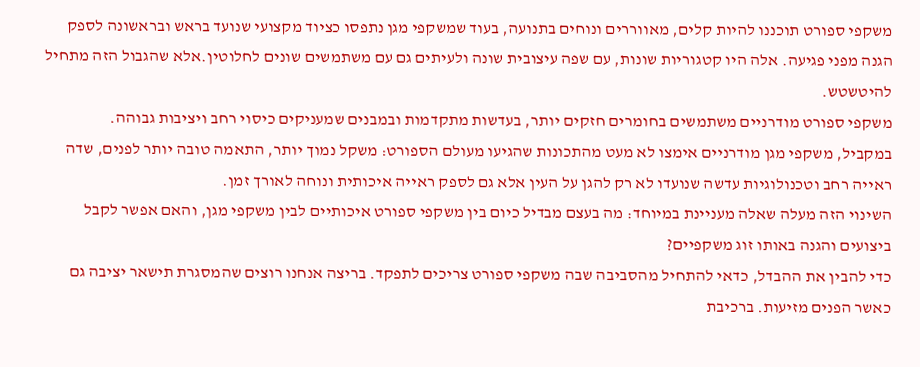משקפי ספורט תוכננו להיות קלים, מאווררים ונוחים בתנועה, בעוד שמשקפי מגן נתפסו כציוד מקצועי שנועד בראש ובראשונה לספק הגנה מפני פגיעה. אלה היו קטגוריות שונות, עם שפה עיצובית שונה ולעיתים גם עם משתמשים שונים לחלוטין.אלא שהגבול הזה מתחיל להיטשטש.
משקפי ספורט מודרניים משתמשים בחומרים חזקים יותר, בעדשות מתקדמות ובמבנים שמעניקים כיסוי רחב ויציבות גבוהה.
במקביל, משקפי מגן מודרניים אימצו לא מעט מהתכונות שהגיעו מעולם הספורט: משקל נמוך יותר, התאמה טובה יותר לפנים, שדה ראייה רחב וטכנולוגיות עדשה שנועדו לא רק להגן על העין אלא גם לספק ראייה איכותית ונוחה לאורך זמן.
השינוי הזה מעלה שאלה מעניינת במיוחד: מה בעצם מבדיל כיום בין משקפי ספורט איכותיים לבין משקפי מגן, והאם אפשר לקבל ביצועים והגנה באותו זוג משקפיים?
כדי להבין את ההבדל, כדאי להתחיל מהסביבה שבה משקפי ספורט צריכים לתפקד. בריצה אנחנו רוצים שהמסגרת תישאר יציבה גם כאשר הפנים מזיעות. ברכיבת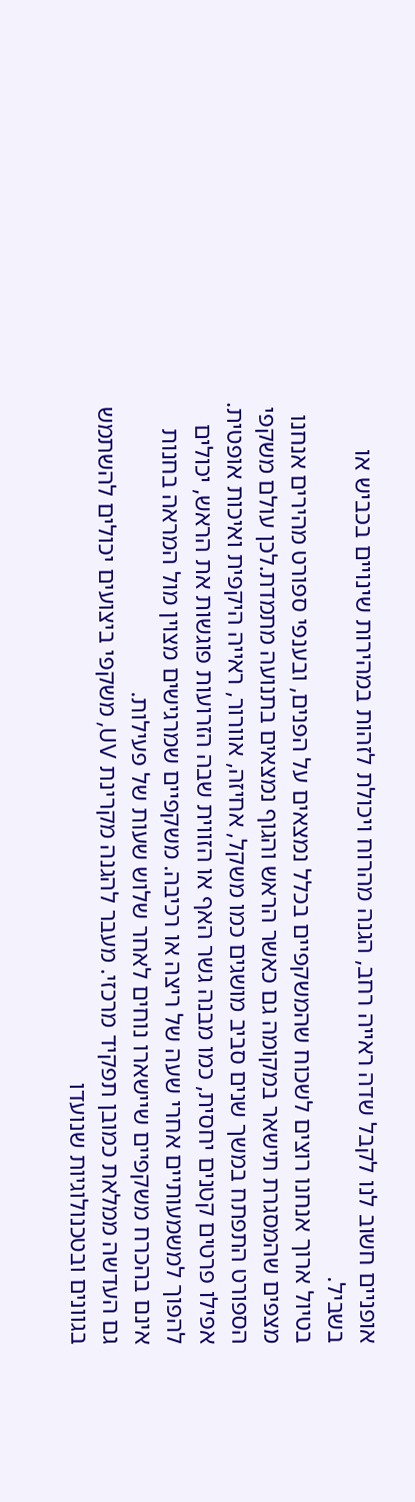אופניים חשוב לנו לקבל שדה ראייה רחב, הגנה מהרוח ויכולת לזהות במהירות שינויים בכביש או בשביל.
בטיול ארוך אנחנו רוצים לשכוח שהמשקפיים בכלל נמצאים על הפנים, ובענפי ספורט מהירים אנחנו מצפים שהמסגרת תישאר במקומה גם כאשר הראש והגוף נמצאים בתנועה מתמדת.לכן עולם משקפי הספורט התפתח במשך שנים סביב מושגים כמו משקל, אחיזה, אוורור, ראייה היקפית ואיכות אופטית.
אפילו פרטים קטנים יחסית, כמו מבנה גשר האף או הזווית שבה הזרועות פוגשות את הראש, יכולים להפוך למשמעותיים אחרי שעה של ריצה או רכיבה. משקפיים שמרגישים מצוין מול המראה בחנות אינם בהכרח משקפיים שיישארו נוחים לאחר שלוש שעות של פעילות.
גם העדשה ממלאת כמובן תפקיד מרכזי. מעבר להגנה מקרינת UV, משקפי ביצועים יכולים להשתמש בגוונים ובטכנולוגיות שנועדו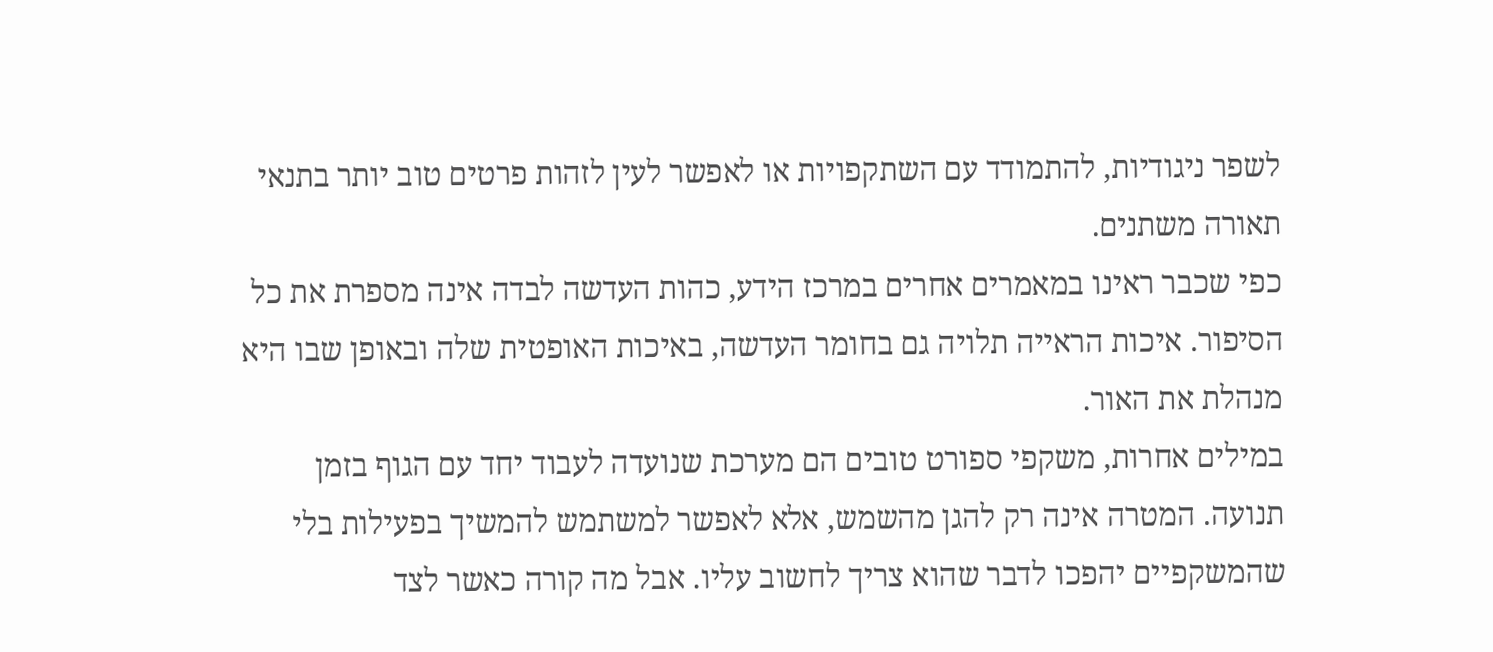לשפר ניגודיות, להתמודד עם השתקפויות או לאפשר לעין לזהות פרטים טוב יותר בתנאי תאורה משתנים.
כפי שכבר ראינו במאמרים אחרים במרכז הידע, כהות העדשה לבדה אינה מספרת את כל הסיפור. איכות הראייה תלויה גם בחומר העדשה, באיכות האופטית שלה ובאופן שבו היא מנהלת את האור.
במילים אחרות, משקפי ספורט טובים הם מערכת שנועדה לעבוד יחד עם הגוף בזמן תנועה. המטרה אינה רק להגן מהשמש, אלא לאפשר למשתמש להמשיך בפעילות בלי שהמשקפיים יהפכו לדבר שהוא צריך לחשוב עליו. אבל מה קורה כאשר לצד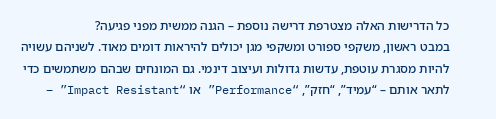כל הדרישות האלה מצטרפת דרישה נוספת – הגנה ממשית מפני פגיעה?
במבט ראשון, משקפי ספורט ומשקפי מגן יכולים להיראות דומים מאוד. לשניהם עשויה להיות מסגרת עוטפת, עדשות גדולות ועיצוב דינמי. גם המונחים שבהם משתמשים כדי לתאר אותם – “עמיד”, “חזק”, “Performance” או “Impact Resistant” –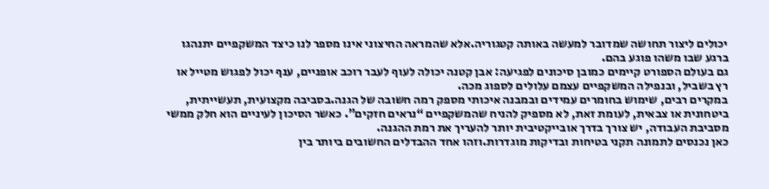יכולים ליצור תחושה שמדובר למעשה באותה קטגוריה.אלא שהמראה החיצוני אינו מספר לנו כיצד המשקפיים יתנהגו ברגע שבו משהו פוגע בהם.
גם בעולם הספורט קיימים כמובן סיכונים לפגיעה: אבן קטנה יכולה לעוף לעבר רוכב אופניים, ענף יכול לפגוש מטייל או רץ בשביל, ובנפילה המשקפיים עצמם עלולים לספוג מכה.
במקרים רבים, שימוש בחומרים עמידים ובמבנה איכותי מספק רמה חשובה של הגנה.בסביבה מקצועית, תעשייתית, ביטחונית או צבאית, לעומת זאת, לא מספיק להניח שהמשקפיים “נראים חזקים”. כאשר הסיכון לעיניים הוא חלק ממשי מסביבת העבודה, יש צורך בדרך אובייקטיבית יותר להעריך את רמת ההגנה.
כאן נכנסים לתמונה תקני בטיחות ובדיקות מוגדרות.וזהו אחד ההבדלים החשובים ביותר בין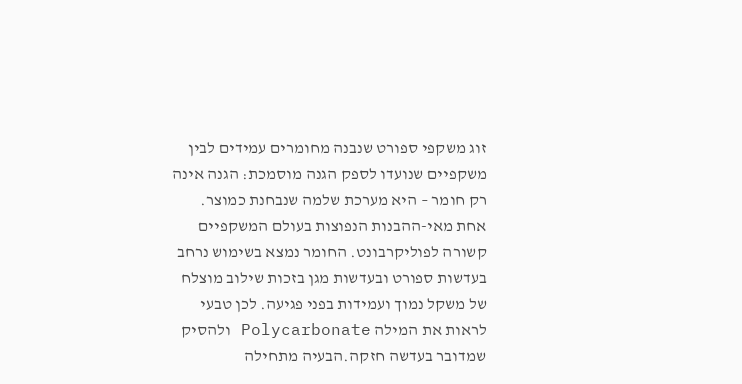זוג משקפי ספורט שנבנה מחומרים עמידים לבין משקפיים שנועדו לספק הגנה מוסמכת: הגנה אינה רק חומר – היא מערכת שלמה שנבחנת כמוצר.
אחת מאי-ההבנות הנפוצות בעולם המשקפיים קשורה לפוליקרבונט. החומר נמצא בשימוש נרחב בעדשות ספורט ובעדשות מגן בזכות שילוב מוצלח של משקל נמוך ועמידות בפני פגיעה. לכן טבעי לראות את המילה Polycarbonate ולהסיק שמדובר בעדשה חזקה.הבעיה מתחילה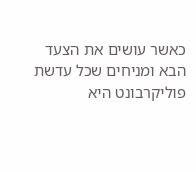כאשר עושים את הצעד הבא ומניחים שכל עדשת פוליקרבונט היא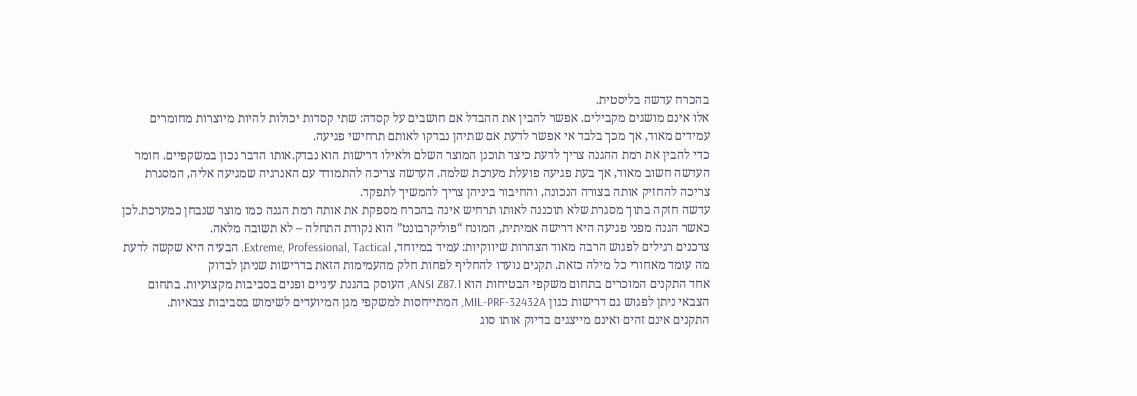בהכרח עדשה בליסטית.
אלו אינם מושגים מקבילים. אפשר להבין את ההבדל אם חושבים על קסדה: שתי קסדות יכולות להיות מיוצרות מחומרים עמידים מאוד, אך מכך בלבד אי אפשר לדעת אם שתיהן נבדקו לאותם תרחישי פגיעה.
כדי להבין את רמת ההגנה צריך לדעת כיצד תוכנן המוצר השלם ולאילו דרישות הוא נבדק.אותו הדבר נכון במשקפיים. חומר העדשה חשוב מאוד, אך בעת פגיעה פועלת מערכת שלמה. העדשה צריכה להתמודד עם האנרגיה שמגיעה אליה, המסגרת צריכה להחזיק אותה בצורה הנכונה, והחיבור ביניהן צריך להמשיך לתפקד.
עדשה חזקה בתוך מסגרת שלא תוכננה לאותו תרחיש אינה בהכרח מספקת את אותה רמת הגנה כמו מוצר שנבחן כמערכת.לכן כאשר הגנה מפני פגיעה היא דרישה אמיתית, המונח “פוליקרבונט” הוא נקודת התחלה – לא תשובה מלאה.
צרכנים רגילים לפגוש הרבה מאוד הצהרות שיווקיות: עמיד במיוחד, Extreme, Professional, Tactical. הבעיה היא שקשה לדעת מה עומד מאחורי כל מילה כזאת. תקנים נועדו להחליף לפחות חלק מהעמימות הזאת בדרישות שניתן לבדוק
אחד התקנים המוכרים בתחום משקפי הבטיחות הוא ANSI Z87.1, העוסק בהגנת עיניים ופנים בסביבות מקצועיות. בתחום הצבאי ניתן לפגוש גם דרישות כגון MIL-PRF-32432A, המתייחסות למשקפי מגן המיועדים לשימוש בסביבות צבאיות.
התקנים אינם זהים ואינם מייצגים בדיוק אותו סוג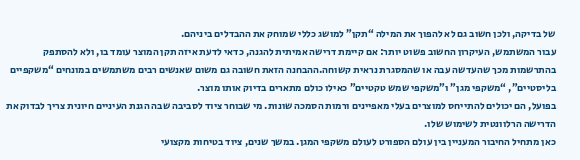של בדיקה, ולכן חשוב גם לא להפוך את המילה “תקן” למושג כללי שמוחק את ההבדלים ביניהם.
עבור המשתמש, העיקרון החשוב פשוט יותר: אם קיימת דרישה אמיתית להגנה, כדאי לדעת איזה תקן המוצר עומד בו, ולא להסתפק בהתרשמות מכך שהעדשה עבה או שהמסגרת נראית קשוחה.ההבחנה הזאת חשובה גם משום שאנשים רבים משתמשים במונחים “משקפיים בליסטיים”, “משקפי מגן” ו”משקפי שמש טקטיים” כאילו כולם מתארים בדיוק אותו מוצר.
בפועל, הם יכולים להתייחס למוצרים בעלי מאפיינים ורמות הסמכה שונות. מי שבוחר ציוד לסביבה שבה הגנת העיניים חיונית צריך לבדוק את הדרישה הרלוונטית לשימוש שלו.
כאן מתחיל החיבור המעניין בין עולם הספורט לעולם משקפי המגן. במשך שנים, ציוד בטיחות מקצועי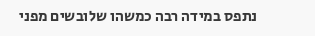נתפס במידה רבה כמשהו שלובשים מפני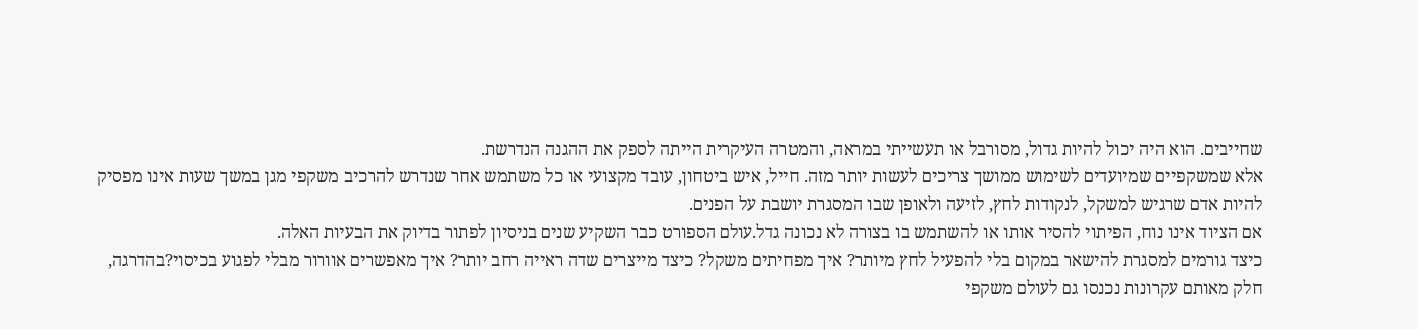שחייבים. הוא היה יכול להיות גדול, מסורבל או תעשייתי במראה, והמטרה העיקרית הייתה לספק את ההגנה הנדרשת.
אלא שמשקפיים שמיועדים לשימוש ממושך צריכים לעשות יותר מזה. חייל, איש ביטחון, עובד מקצועי או כל משתמש אחר שנדרש להרכיב משקפי מגן במשך שעות אינו מפסיק להיות אדם שרגיש למשקל, לנקודות לחץ, לזיעה ולאופן שבו המסגרת יושבת על הפנים.
אם הציוד אינו נוח, הפיתוי להסיר אותו או להשתמש בו בצורה לא נכונה גדל.עולם הספורט כבר השקיע שנים בניסיון לפתור בדיוק את הבעיות האלה.
כיצד גורמים למסגרת להישאר במקום בלי להפעיל לחץ מיותר? איך מפחיתים משקל? כיצד מייצרים שדה ראייה רחב יותר? איך מאפשרים אוורור מבלי לפגוע בכיסוי?בהדרגה, חלק מאותם עקרונות נכנסו גם לעולם משקפי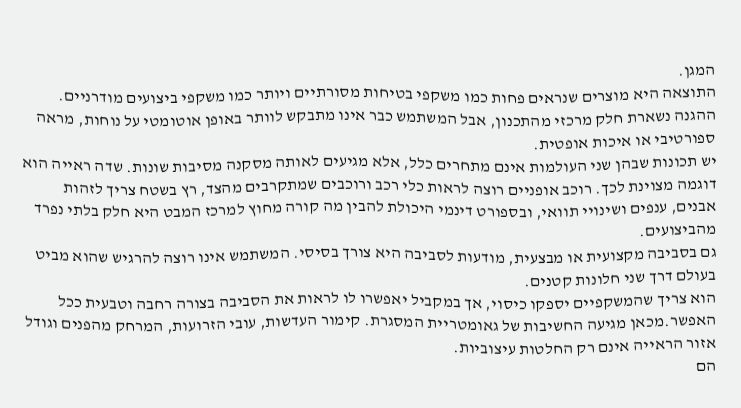המגן.
התוצאה היא מוצרים שנראים פחות כמו משקפי בטיחות מסורתיים ויותר כמו משקפי ביצועים מודרניים. ההגנה נשארת חלק מרכזי מהתכנון, אבל המשתמש כבר אינו מתבקש לוותר באופן אוטומטי על נוחות, מראה ספורטיבי או איכות אופטית.
יש תכונות שבהן שני העולמות אינם מתחרים כלל, אלא מגיעים לאותה מסקנה מסיבות שונות. שדה ראייה הוא דוגמה מצוינת לכך. רוכב אופניים רוצה לראות כלי רכב ורוכבים שמתקרבים מהצד, רץ בשטח צריך לזהות אבנים, ענפים ושינויי תוואי, ובספורט דינמי היכולת להבין מה קורה מחוץ למרכז המבט היא חלק בלתי נפרד מהביצועים.
גם בסביבה מקצועית או מבצעית, מודעות לסביבה היא צורך בסיסי. המשתמש אינו רוצה להרגיש שהוא מביט בעולם דרך שני חלונות קטנים.
הוא צריך שהמשקפיים יספקו כיסוי, אך במקביל יאפשרו לו לראות את הסביבה בצורה רחבה וטבעית ככל האפשר.מכאן מגיעה החשיבות של גאומטריית המסגרת. קימור העדשות, עובי הזרועות, המרחק מהפנים וגודל אזור הראייה אינם רק החלטות עיצוביות.
הם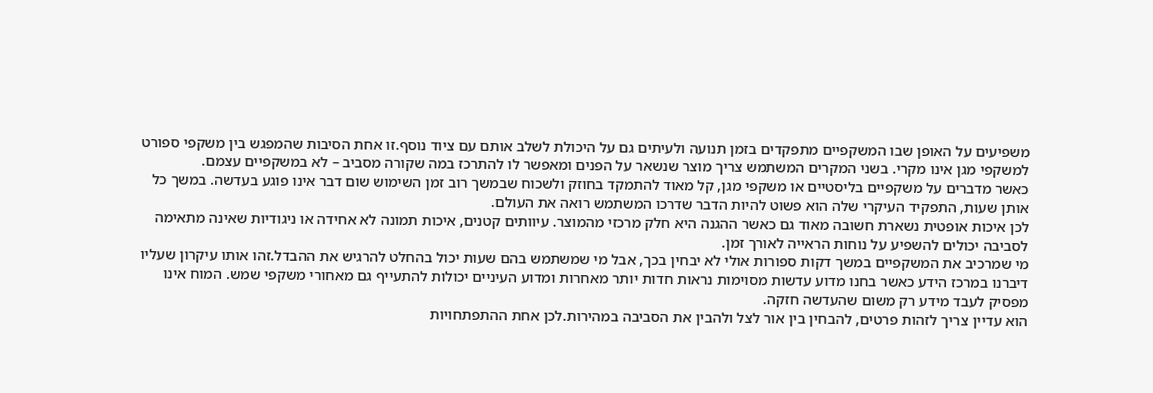משפיעים על האופן שבו המשקפיים מתפקדים בזמן תנועה ולעיתים גם על היכולת לשלב אותם עם ציוד נוסף.זו אחת הסיבות שהמפגש בין משקפי ספורט למשקפי מגן אינו מקרי. בשני המקרים המשתמש צריך מוצר שנשאר על הפנים ומאפשר לו להתרכז במה שקורה מסביב – לא במשקפיים עצמם.
כאשר מדברים על משקפיים בליסטיים או משקפי מגן, קל מאוד להתמקד בחוזק ולשכוח שבמשך רוב זמן השימוש שום דבר אינו פוגע בעדשה. במשך כל אותן שעות, התפקיד העיקרי שלה הוא פשוט להיות הדבר שדרכו המשתמש רואה את העולם.
לכן איכות אופטית נשארת חשובה מאוד גם כאשר ההגנה היא חלק מרכזי מהמוצר. עיוותים קטנים, איכות תמונה לא אחידה או ניגודיות שאינה מתאימה לסביבה יכולים להשפיע על נוחות הראייה לאורך זמן.
מי שמרכיב את המשקפיים במשך דקות ספורות אולי לא יבחין בכך, אבל מי שמשתמש בהם שעות יכול בהחלט להרגיש את ההבדל.זהו אותו עיקרון שעליו דיברנו במרכז הידע כאשר בחנו מדוע עדשות מסוימות נראות חדות יותר מאחרות ומדוע העיניים יכולות להתעייף גם מאחורי משקפי שמש. המוח אינו מפסיק לעבד מידע רק משום שהעדשה חזקה.
הוא עדיין צריך לזהות פרטים, להבחין בין אור לצל ולהבין את הסביבה במהירות.לכן אחת ההתפתחויות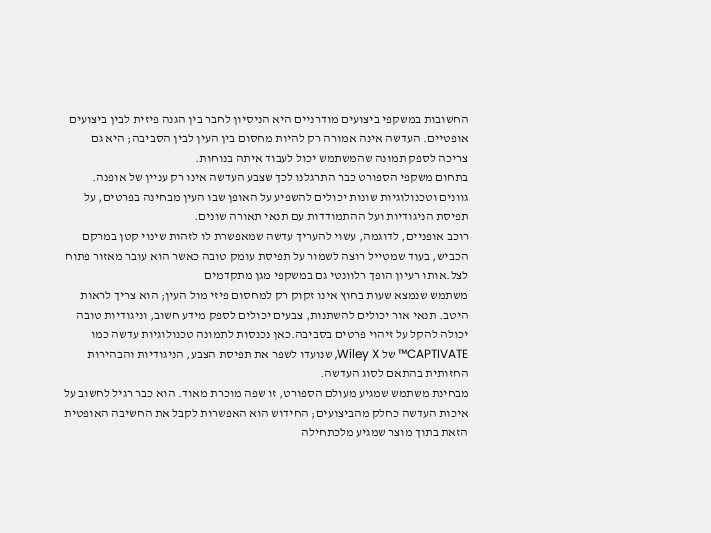החשובות במשקפי ביצועים מודרניים היא הניסיון לחבר בין הגנה פיזית לבין ביצועים אופטיים. העדשה אינה אמורה רק להיות מחסום בין העין לבין הסביבה; היא גם צריכה לספק תמונה שהמשתמש יכול לעבוד איתה בנוחות.
בתחום משקפי הספורט כבר התרגלנו לכך שצבע העדשה אינו רק עניין של אופנה. גוונים וטכנולוגיות שונות יכולים להשפיע על האופן שבו העין מבחינה בפרטים, על תפיסת הניגודיות ועל ההתמודדות עם תנאי תאורה שונים.
רוכב אופניים, לדוגמה, עשוי להעריך עדשה שמאפשרת לו לזהות שינוי קטן במרקם הכביש, בעוד שמטייל רוצה לשמור על תפיסת עומק טובה כאשר הוא עובר מאזור פתוח לצל.אותו רעיון הופך רלוונטי גם במשקפי מגן מתקדמים
משתמש שנמצא שעות בחוץ אינו זקוק רק למחסום פיזי מול העין; הוא צריך לראות היטב. תנאי אור יכולים להשתנות, צבעים יכולים לספק מידע חשוב, וניגודיות טובה יכולה להקל על זיהוי פרטים בסביבה.כאן נכנסות לתמונה טכנולוגיות עדשה כמו CAPTIVATE™ של Wiley X, שנועדו לשפר את תפיסת הצבע, הניגודיות והבהירות החזותית בהתאם לסוג העדשה.
מבחינת משתמש שמגיע מעולם הספורט, זו שפה מוכרת מאוד. הוא כבר רגיל לחשוב על איכות העדשה כחלק מהביצועים; החידוש הוא האפשרות לקבל את החשיבה האופטית הזאת בתוך מוצר שמגיע מלכתחילה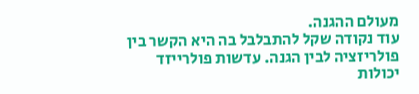מעולם ההגנה.
עוד נקודה שקל להתבלבל בה היא הקשר בין פולריזציה לבין הגנה. עדשות פולרייזד יכולות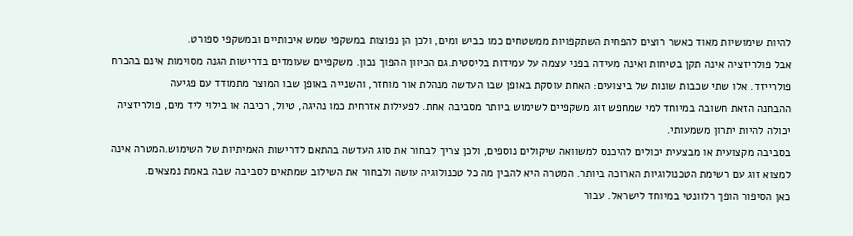להיות שימושיות מאוד כאשר רוצים להפחית השתקפויות ממשטחים כמו כביש ומים, ולכן הן נפוצות במשקפי שמש איכותיים ובמשקפי ספורט.
אבל פולריזציה אינה תקן בטיחות ואינה מעידה בפני עצמה על עמידות בליסטית.גם הכיוון ההפוך נכון. משקפיים שעומדים בדרישות הגנה מסוימות אינם בהכרח פולרייזד. אלו שתי שכבות שונות של ביצועים: האחת עוסקת באופן שבו העדשה מנהלת אור מוחזר, והשנייה באופן שבו המוצר מתמודד עם פגיעה
ההבחנה הזאת חשובה במיוחד למי שמחפש זוג משקפיים לשימוש ביותר מסביבה אחת. לפעילות אזרחית כמו נהיגה, טיול, רכיבה או בילוי ליד מים, פולריזציה יכולה להיות יתרון משמעותי.
בסביבה מקצועית או מבצעית יכולים להיכנס למשוואה שיקולים נוספים, ולכן צריך לבחור את סוג העדשה בהתאם לדרישות האמיתיות של השימוש.המטרה אינה למצוא זוג עם רשימת הטכנולוגיות הארוכה ביותר. המטרה היא להבין מה כל טכנולוגיה עושה ולבחור את השילוב שמתאים לסביבה שבה באמת נמצאים.
כאן הסיפור הופך רלוונטי במיוחד לישראל. עבור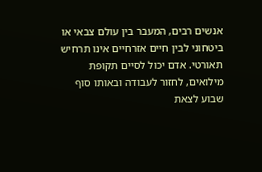אנשים רבים, המעבר בין עולם צבאי או ביטחוני לבין חיים אזרחיים אינו תרחיש תאורטי. אדם יכול לסיים תקופת מילואים, לחזור לעבודה ובאותו סוף שבוע לצאת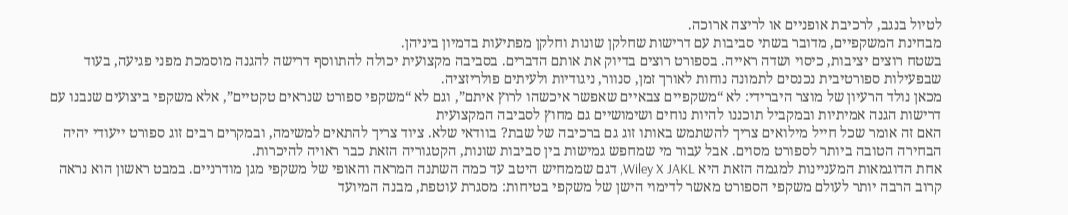לטיול בנגב, לרכיבת אופניים או לריצה ארוכה.
מבחינת המשקפיים, מדובר בשתי סביבות עם דרישות שחלקן שונות וחלקן מפתיעות בדמיון ביניהן.
בשטח רוצים יציבות, כיסוי ושדה ראייה. בספורט רוצים בדיוק את אותם הדברים. בסביבה מקצועית יכולה להתווסף דרישה להגנה מוסמכת מפני פגיעה, בעוד שבפעילות ספורטיבית נכנסים לתמונה נוחות לאורך זמן, סנוור, ניגודיות ולעיתים פולריזציה.
מכאן נולד הרעיון של מוצר היברידי: לא “משקפיים צבאיים שאפשר איכשהו לרוץ איתם”, וגם לא “משקפי ספורט שנראים טקטיים”, אלא משקפי ביצועים שנבנו עם דרישות הגנה אמיתיות ובמקביל תוכננו להיות נוחים ושימושיים גם מחוץ לסביבה המקצועית
האם זה אומר שכל חייל מילואים צריך להשתמש באותו זוג גם ברכיבה של שבת? בוודאי שלא. ציוד צריך להתאים למשימה, ובמקרים רבים זוג ספורט ייעודי יהיה הבחירה הטובה ביותר לספורט מסוים. אבל עבור מי שמחפש גמישות בין סביבות שונות, הקטגוריה הזאת כבר ראויה להיכרות.
אחת הדוגמאות המעניינות למגמה הזאת היא Wiley X JAKL, דגם שממחיש היטב עד כמה השתנה המראה והאופי של משקפי מגן מודרניים. במבט ראשון הוא נראה קרוב הרבה יותר לעולם משקפי הספורט מאשר לדימוי הישן של משקפי בטיחות: מסגרת עוטפת, מבנה המיועד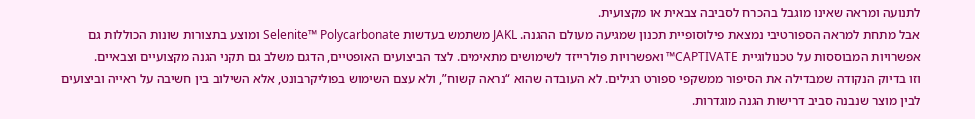לתנועה ומראה שאינו מוגבל בהכרח לסביבה צבאית או מקצועית.
אבל מתחת למראה הספורטיבי נמצאת פילוסופיית תכנון שמגיעה מעולם ההגנה. JAKL משתמש בעדשות Selenite™ Polycarbonate ומוצע בתצורות שונות הכוללות גם אפשרויות המבוססות על טכנולוגיית CAPTIVATE™ ואפשרויות פולרייזד לשימושים מתאימים. לצד הביצועים האופטיים, הדגם משלב גם תקני הגנה מקצועיים וצבאיים.
וזו בדיוק הנקודה שמבדילה את הסיפור ממשקפי ספורט רגילים. לא העובדה שהוא “נראה קשוח”, ולא עצם השימוש בפוליקרבונט, אלא השילוב בין חשיבה על ראייה וביצועים לבין מוצר שנבנה סביב דרישות הגנה מוגדרות.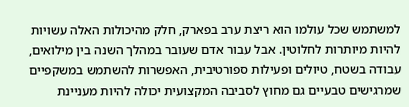למשתמש שכל עולמו הוא ריצת ערב בפארק, חלק מהיכולות האלה עשויות להיות מיותרות לחלוטין. אבל עבור אדם שעובר במהלך השנה בין מילואים, עבודה בשטח, טיולים ופעילות ספורטיבית, האפשרות להשתמש במשקפיים שמרגישים טבעיים גם מחוץ לסביבה המקצועית יכולה להיות מעניינת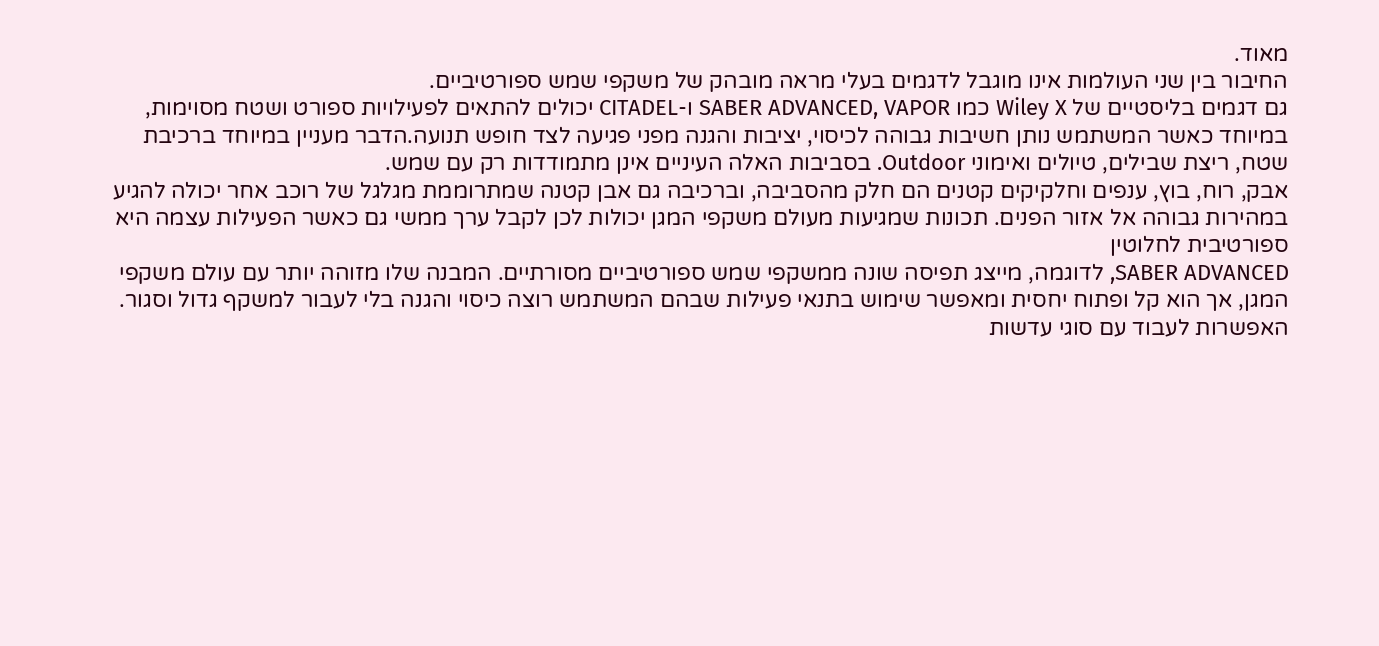מאוד.
החיבור בין שני העולמות אינו מוגבל לדגמים בעלי מראה מובהק של משקפי שמש ספורטיביים.
גם דגמים בליסטיים של Wiley X כמו SABER ADVANCED, VAPOR ו-CITADEL יכולים להתאים לפעילויות ספורט ושטח מסוימות, במיוחד כאשר המשתמש נותן חשיבות גבוהה לכיסוי, יציבות והגנה מפני פגיעה לצד חופש תנועה.הדבר מעניין במיוחד ברכיבת שטח, ריצת שבילים, טיולים ואימוני Outdoor. בסביבות האלה העיניים אינן מתמודדות רק עם שמש.
אבק, רוח, בוץ, ענפים וחלקיקים קטנים הם חלק מהסביבה, וברכיבה גם אבן קטנה שמתרוממת מגלגל של רוכב אחר יכולה להגיע במהירות גבוהה אל אזור הפנים. תכונות שמגיעות מעולם משקפי המגן יכולות לכן לקבל ערך ממשי גם כאשר הפעילות עצמה היא ספורטיבית לחלוטין
SABER ADVANCED, לדוגמה, מייצג תפיסה שונה ממשקפי שמש ספורטיביים מסורתיים. המבנה שלו מזוהה יותר עם עולם משקפי המגן, אך הוא קל ופתוח יחסית ומאפשר שימוש בתנאי פעילות שבהם המשתמש רוצה כיסוי והגנה בלי לעבור למשקף גדול וסגור.
האפשרות לעבוד עם סוגי עדשות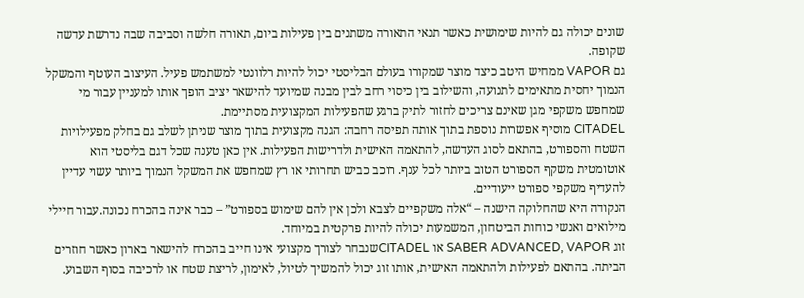שונים יכולה גם להיות שימושית כאשר תנאי התאורה משתנים בין פעילות ביום, תאורה חלשה וסביבה שבה נדרשת עדשה שקופה.
גם VAPOR ממחיש היטב כיצד מוצר שמקורו בעולם הבליסטי יכול להיות רלוונטי למשתמש פעיל. העיצוב העוטף והמשקל הנמוך יחסית מתאימים לתנועה, והשילוב בין כיסוי רחב לבין מבנה שמיועד להישאר יציב הופך אותו למעניין עבור מי שמחפש משקפי מגן שאינם צריכים לחזור לתיק ברגע שהפעילות המקצועית מסתיימת.
CITADEL מוסיף אפשרות נוספת בתוך אותה תפיסה רחבה: הגנה מקצועית בתוך מוצר שניתן לשלב גם בחלק מפעילויות השטח והספורט, בהתאם לסוג העדשה, להתאמה האישית ולדרישות הפעילות. אין כאן טענה שכל דגם בליסטי הוא אוטומטית משקף הספורט הטוב ביותר לכל ענף. רוכב כביש תחרותי או רץ שמחפש את המשקל הנמוך ביותר עשוי עדיין להעדיף משקפי ספורט ייעודיים.
הנקודה היא שהחלוקה הישנה – “אלה משקפיים לצבא ולכן אין להם שימוש בספורט” – כבר אינה בהכרח נכונה.עבור חיילי מילואים ואנשי כוחות הביטחון, המשמעות יכולה להיות פרקטית במיוחד.
זוג SABER ADVANCED, VAPOR או CITADELשנבחר לצורך מקצועי אינו חייב בהכרח להישאר בארון כאשר חוזרים הביתה. בהתאם לפעילות ולהתאמה האישית, אותו זוג יכול להמשיך לטיול, לאימון, לריצת שטח או לרכיבה בסוף השבוע.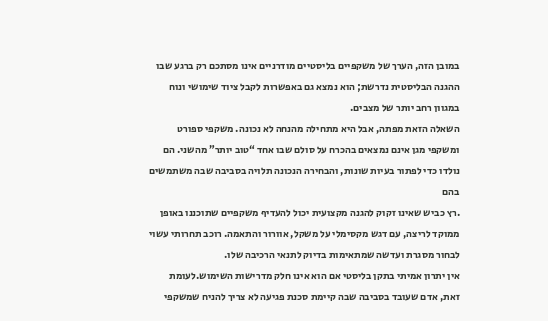במובן הזה, הערך של משקפיים בליסטיים מודרניים אינו מסתכם רק ברגע שבו ההגנה הבליסטית נדרשת; הוא נמצא גם באפשרות לקבל ציוד שימושי ונוח במגוון רחב יותר של מצבים.
השאלה הזאת מפתה, אבל היא מתחילה מהנחה לא נכונה. משקפי ספורט ומשקפי מגן אינם נמצאים בהכרח על סולם שבו אחד “טוב יותר” מהשני. הם נולדו כדי לפתור בעיות שונות, והבחירה הנכונה תלויה בסביבה שבה משתמשים בהם
.רץ כביש שאינו זקוק להגנה מקצועית יכול להעדיף משקפיים שתוכננו באופן ממוקד לריצה, עם דגש מקסימלי על משקל, אוורור והתאמה. רוכב תחרותי עשוי לבחור מסגרת ועדשה שמתאימות בדיוק לתנאי הרכיבה שלו.
אין יתרון אמיתי בתקן בליסטי אם הוא אינו חלק מדרישות השימוש.לעומת זאת, אדם שעובד בסביבה שבה קיימת סכנת פגיעה לא צריך להניח שמשקפי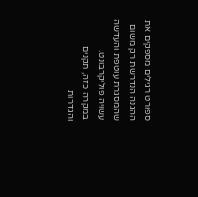ספורט רגילים מספקים את ההגנה הנדרשת רק משום שהמסגרת עוטפת והעדשה עשויה פוליקרבונט.
במקרה כזה, תקנים והגדרות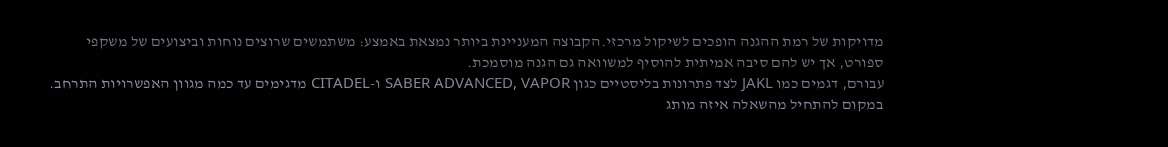מדויקות של רמת ההגנה הופכים לשיקול מרכזי.הקבוצה המעניינת ביותר נמצאת באמצע: משתמשים שרוצים נוחות וביצועים של משקפי ספורט, אך יש להם סיבה אמיתית להוסיף למשוואה גם הגנה מוסמכת.
עבורם, דגמים כמו JAKL לצד פתרונות בליסטיים כגון SABER ADVANCED, VAPOR ו-CITADEL מדגימים עד כמה מגוון האפשרויות התרחב.
במקום להתחיל מהשאלה איזה מותג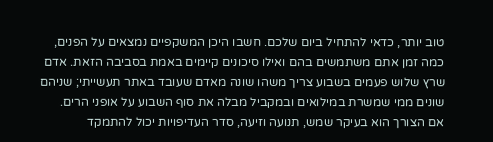טוב יותר, כדאי להתחיל ביום שלכם. חשבו היכן המשקפיים נמצאים על הפנים, כמה זמן אתם משתמשים בהם ואילו סיכונים קיימים באמת בסביבה הזאת. אדם שרץ שלוש פעמים בשבוע צריך משהו שונה מאדם שעובד באתר תעשייתי; שניהם שונים ממי שמשרת במילואים ובמקביל מבלה את סוף השבוע על אופני הרים.
אם הצורך הוא בעיקר שמש, תנועה וזיעה, סדר העדיפויות יכול להתמקד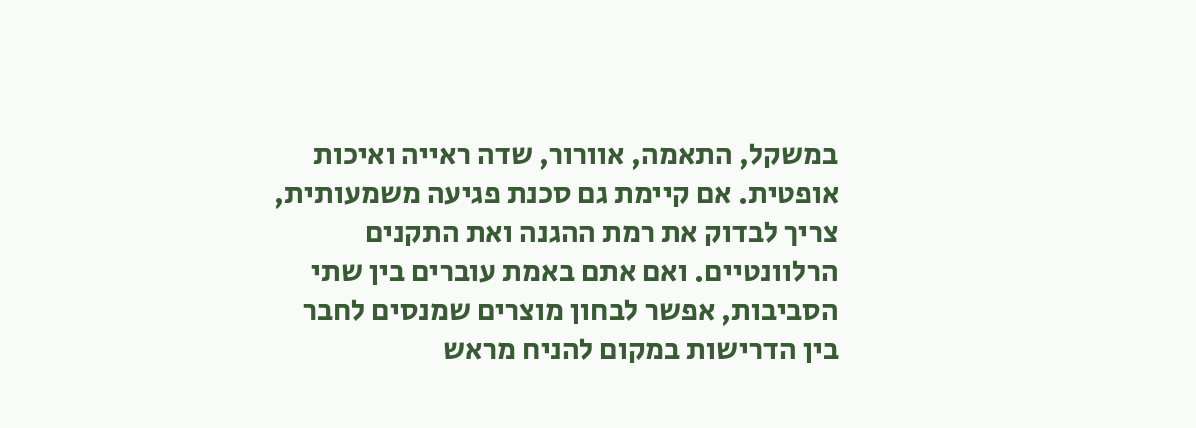במשקל, התאמה, אוורור, שדה ראייה ואיכות אופטית. אם קיימת גם סכנת פגיעה משמעותית, צריך לבדוק את רמת ההגנה ואת התקנים הרלוונטיים. ואם אתם באמת עוברים בין שתי הסביבות, אפשר לבחון מוצרים שמנסים לחבר בין הדרישות במקום להניח מראש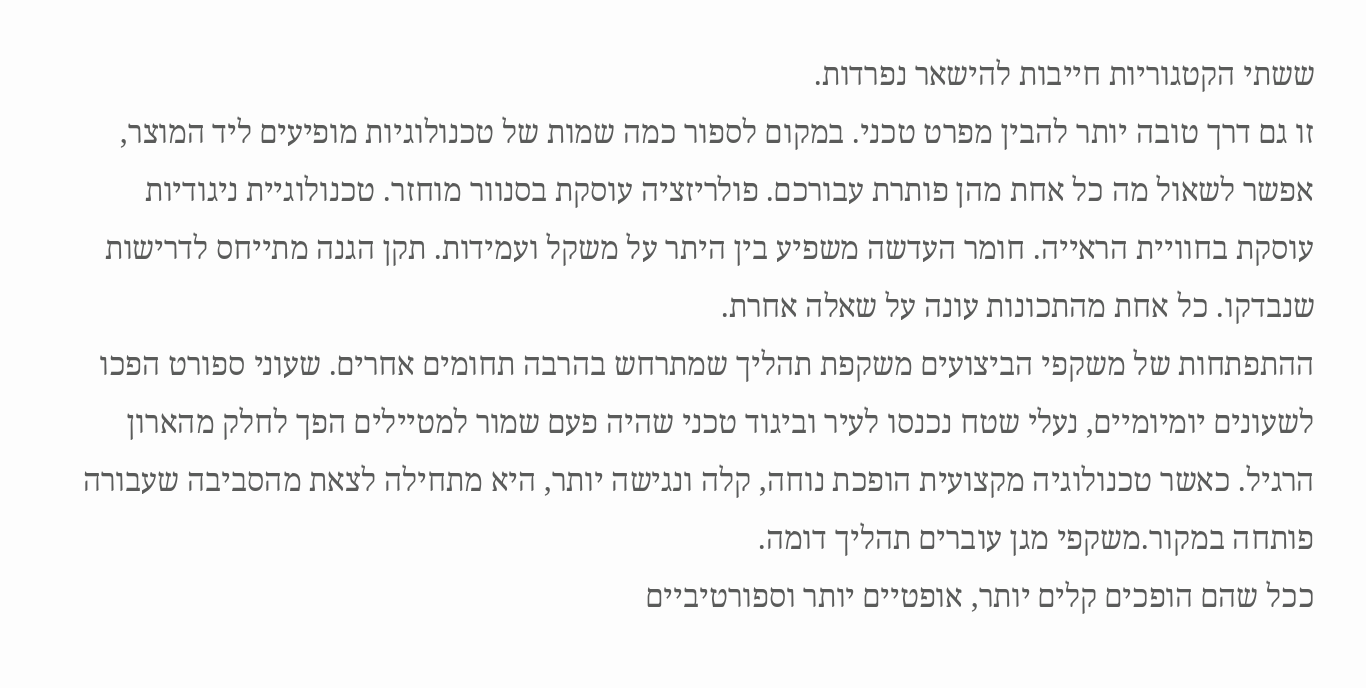ששתי הקטגוריות חייבות להישאר נפרדות.
זו גם דרך טובה יותר להבין מפרט טכני. במקום לספור כמה שמות של טכנולוגיות מופיעים ליד המוצר, אפשר לשאול מה כל אחת מהן פותרת עבורכם. פולריזציה עוסקת בסנוור מוחזר. טכנולוגיית ניגודיות עוסקת בחוויית הראייה. חומר העדשה משפיע בין היתר על משקל ועמידות. תקן הגנה מתייחס לדרישות שנבדקו. כל אחת מהתכונות עונה על שאלה אחרת.
ההתפתחות של משקפי הביצועים משקפת תהליך שמתרחש בהרבה תחומים אחרים. שעוני ספורט הפכו לשעונים יומיומיים, נעלי שטח נכנסו לעיר וביגוד טכני שהיה פעם שמור למטיילים הפך לחלק מהארון הרגיל. כאשר טכנולוגיה מקצועית הופכת נוחה, קלה ונגישה יותר, היא מתחילה לצאת מהסביבה שעבורה פותחה במקור.משקפי מגן עוברים תהליך דומה.
ככל שהם הופכים קלים יותר, אופטיים יותר וספורטיביים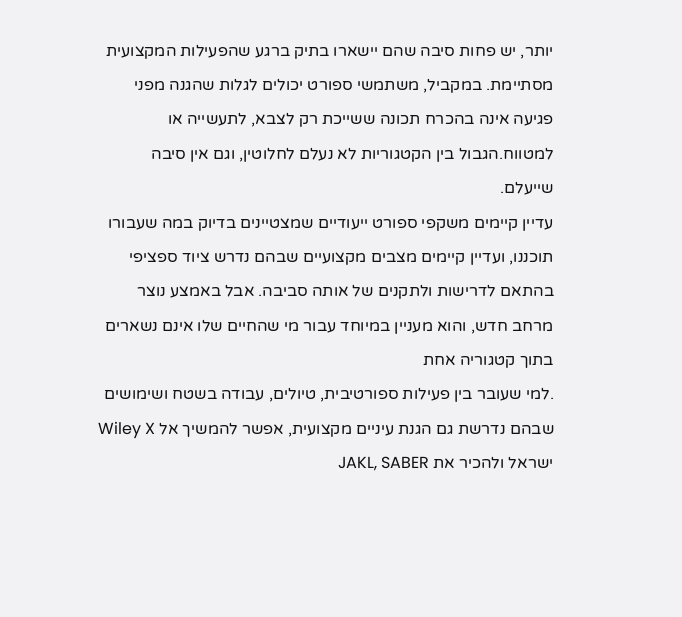יותר, יש פחות סיבה שהם יישארו בתיק ברגע שהפעילות המקצועית מסתיימת. במקביל, משתמשי ספורט יכולים לגלות שהגנה מפני פגיעה אינה בהכרח תכונה ששייכת רק לצבא, לתעשייה או למטווח.הגבול בין הקטגוריות לא נעלם לחלוטין, וגם אין סיבה שייעלם.
עדיין קיימים משקפי ספורט ייעודיים שמצטיינים בדיוק במה שעבורו תוכננו, ועדיין קיימים מצבים מקצועיים שבהם נדרש ציוד ספציפי בהתאם לדרישות ולתקנים של אותה סביבה. אבל באמצע נוצר מרחב חדש, והוא מעניין במיוחד עבור מי שהחיים שלו אינם נשארים בתוך קטגוריה אחת
.למי שעובר בין פעילות ספורטיבית, טיולים, עבודה בשטח ושימושים שבהם נדרשת גם הגנת עיניים מקצועית, אפשר להמשיך אל Wiley X ישראל ולהכיר את JAKL, SABER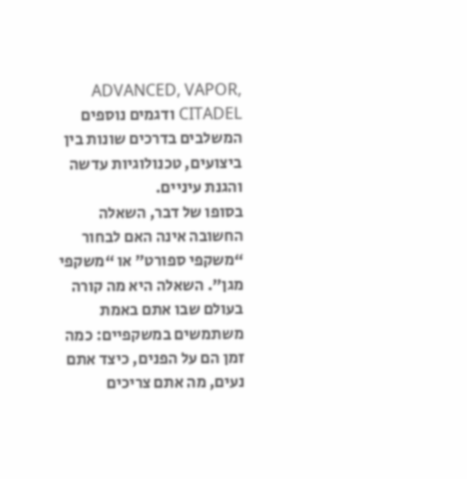ADVANCED, VAPOR, CITADEL ודגמים נוספים המשלבים בדרכים שונות בין ביצועים, טכנולוגיות עדשה והגנת עיניים.
בסופו של דבר, השאלה החשובה אינה האם לבחור “משקפי ספורט” או “משקפי מגן”. השאלה היא מה קורה בעולם שבו אתם באמת משתמשים במשקפיים: כמה זמן הם על הפנים, כיצד אתם נעים, מה אתם צריכים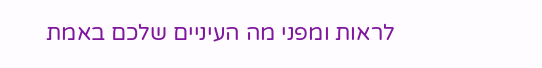לראות ומפני מה העיניים שלכם באמת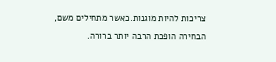צריכות להיות מוגנות.כאשר מתחילים משם, הבחירה הופכת הרבה יותר ברורה.